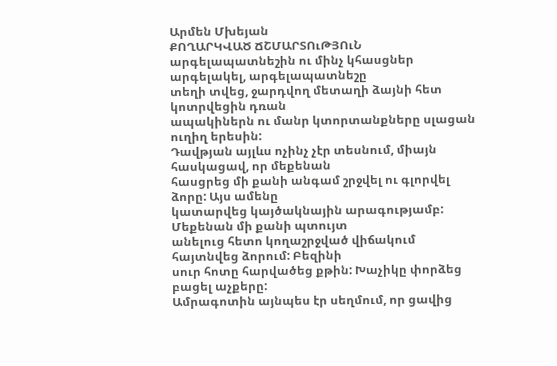Արմեն Մխեյան
ՔՈՂԱՐԿՎԱԾ ՃՇՄԱՐՏՈւԹՅՈւՆ
արգելապատնեշին ու մինչ կհասցներ արգելակել, արգելապատնեշը
տեղի տվեց, ջարդվող մետաղի ձայնի հետ կոտրվեցին դռան
ապակիներն ու մանր կտորտանքները սլացան ուղիղ երեսին:
Դավթյան այլևս ոչինչ չէր տեսնում, միայն հասկացավ, որ մեքենան
հասցրեց մի քանի անգամ շրջվել ու գլորվել ձորը: Այս ամենը
կատարվեց կայծակնային արագությամբ: Մեքենան մի քանի պտույտ
անելուց հետո կողաշրջված վիճակում հայտնվեց ձորում: Բեզինի
սուր հոտը հարվածեց քթին: Խաչիկը փորձեց բացել աչքերը:
Ամրագոտին այնպես էր սեղմում, որ ցավից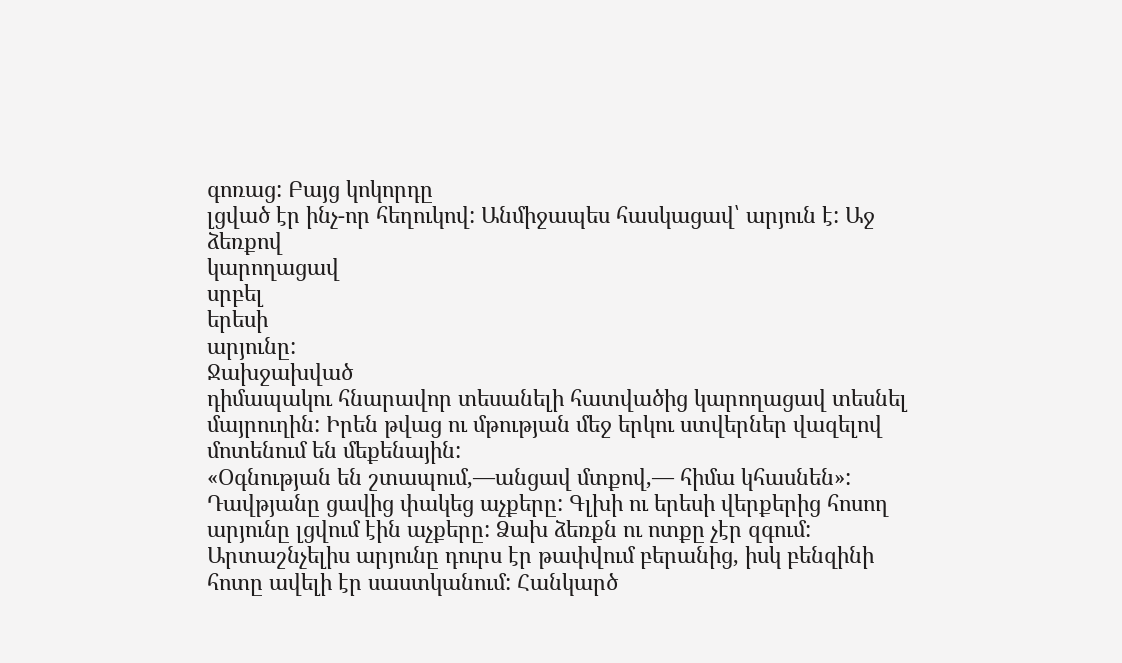գոռաց: Բայց կոկորդը
լցված էր ինչ-որ հեղուկով: Անմիջապես հասկացավ՝ արյուն է: Աջ
ձեռքով
կարողացավ
սրբել
երեսի
արյունը:
Ջախջախված
դիմապակու հնարավոր տեսանելի հատվածից կարողացավ տեսնել
մայրուղին: Իրեն թվաց ու մթության մեջ երկու ստվերներ վազելով
մոտենում են մեքենային:
«Օգնության են շտապում,―անցավ մտքով,― հիմա կհասնեն»:
Դավթյանը ցավից փակեց աչքերը: Գլխի ու երեսի վերքերից հոսող
արյունը լցվում էին աչքերը: Ձախ ձեռքն ու ոտքը չէր զգում:
Արտաշնչելիս արյունը դուրս էր թափվում բերանից, իսկ բենզինի
հոտը ավելի էր սաստկանում: Հանկարծ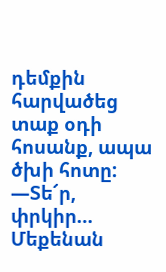դեմքին հարվածեց տաք օդի
հոսանք, ապա ծխի հոտը:
―Տե՜ր, փրկիր…
Մեքենան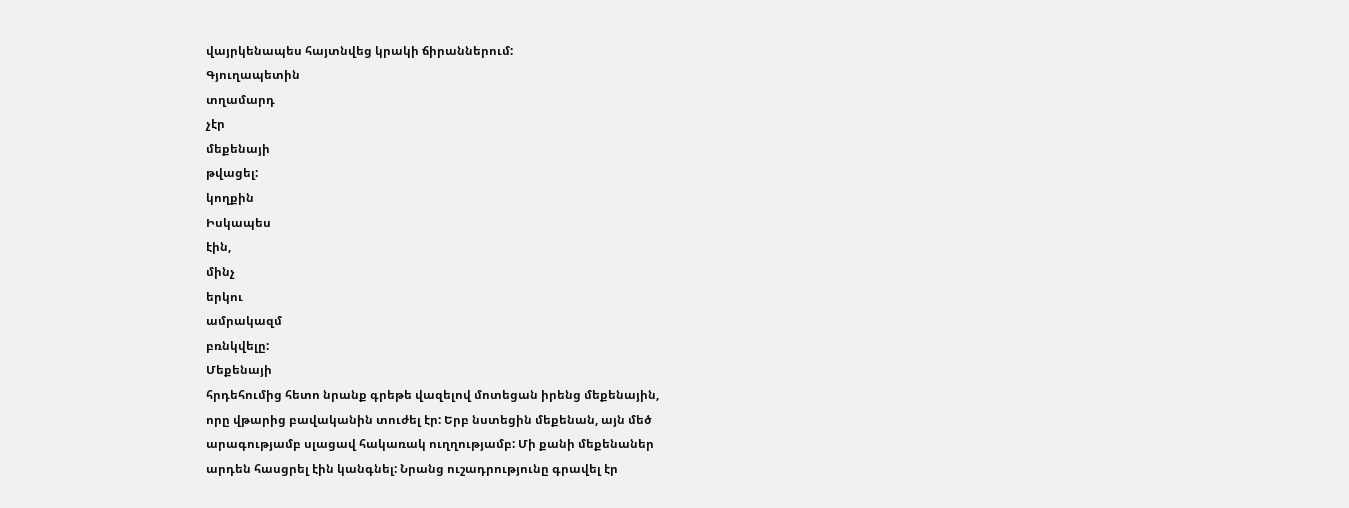վայրկենապես հայտնվեց կրակի ճիրաններում:
Գյուղապետին
տղամարդ
չէր
մեքենայի
թվացել:
կողքին
Իսկապես
էին,
մինչ
երկու
ամրակազմ
բռնկվելը:
Մեքենայի
հրդեհումից հետո նրանք գրեթե վազելով մոտեցան իրենց մեքենային,
որը վթարից բավականին տուժել էր: Երբ նստեցին մեքենան, այն մեծ
արագությամբ սլացավ հակառակ ուղղությամբ: Մի քանի մեքենաներ
արդեն հասցրել էին կանգնել: Նրանց ուշադրությունը գրավել էր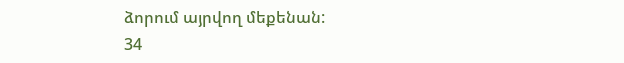ձորում այրվող մեքենան:
34